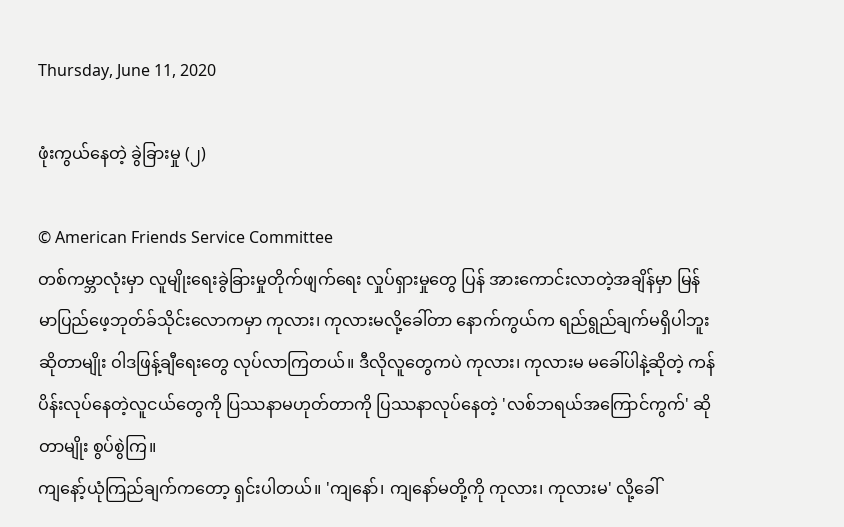Thursday, June 11, 2020

ဖုံးကွယ်နေတဲ့ ခွဲခြားမှု (၂)

© American Friends Service Committee
တစ်ကမ္ဘာလုံးမှာ လူမျိုးရေးခွဲခြားမှုတိုက်ဖျက်ရေး လှုပ်ရှားမှုတွေ ပြန် အားကောင်းလာတဲ့အချိန်မှာ မြန်မာပြည်ဖေ့ဘုတ်ခ်သိုင်းလောကမှာ ကုလား၊ ကုလားမလို့ခေါ်တာ နောက်ကွယ်က ရည်ရွည်ချက်မရှိပါဘူးဆိုတာမျိုး ဝါဒဖြန့်ချီရေးတွေ လုပ်လာကြတယ်။ ဒီလိုလူတွေကပဲ ကုလား၊ ကုလားမ မခေါ်ပါနဲ့ဆိုတဲ့ ကန်ပိန်းလုပ်နေတဲ့လူငယ်တွေကို ပြဿနာမဟုတ်တာကို ပြဿနာလုပ်နေတဲ့ 'လစ်ဘရယ်အကြောင်ကွက်' ဆိုတာမျိုး စွပ်စွဲကြ။
ကျနော့်ယုံကြည်ချက်ကတော့ ရှင်းပါတယ်။ 'ကျနော်၊ ကျနော်မတို့ကို ကုလား၊ ကုလားမ' လို့ခေါ်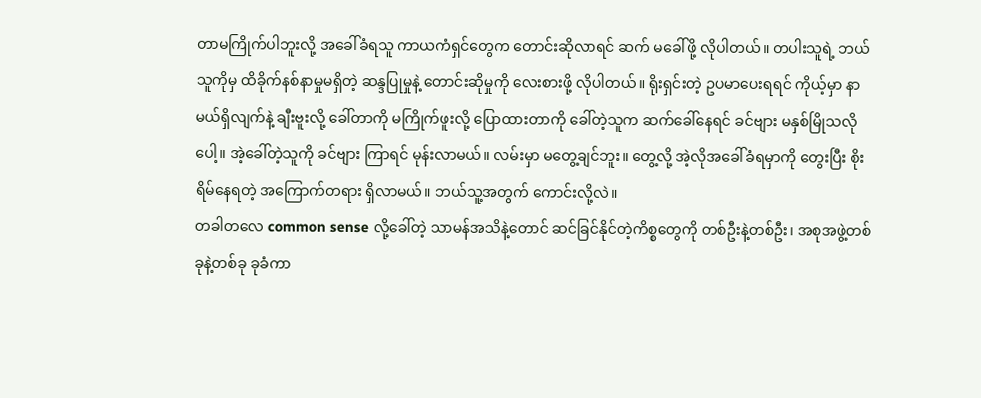တာမကြိုက်ပါဘူးလို့ အခေါ်ခံရသူ ကာယကံရှင်တွေက တောင်းဆိုလာရင် ဆက် မခေါ်ဖို့ လိုပါတယ်။ တပါးသူရဲ့ ဘယ်သူကိုမှ ထိခိုက်နစ်နာမှုမရှိတဲ့ ဆန္ဒပြုမှုနဲ့ တောင်းဆိုမှုကို လေးစားဖို့ လိုပါတယ်။ ရိုးရှင်းတဲ့ ဥပမာပေးရရင် ကိုယ့်မှာ နာမယ်ရှိလျက်နဲ့ ချီးဗူးလို့ ခေါ်တာကို မကြိုက်ဖူးလို့ ပြောထားတာကို ခေါ်တဲ့သူက ဆက်ခေါ်နေရင် ခင်ဗျား မနှစ်မြိုသလိုပေါ့။ အဲ့ခေါ်တဲ့သူကို ခင်ဗျား ကြာရင် မုန်းလာမယ်။ လမ်းမှာ မတွေ့ချင်ဘူး။ တွေ့လို့ အဲ့လိုအခေါ်ခံရမှာကို တွေးပြီး စိုးရိမ်နေရတဲ့ အကြောက်တရား ရှိလာမယ်။ ဘယ်သူ့အတွက် ကောင်းလို့လဲ။
တခါတလေ common sense လို့ခေါ်တဲ့ သာမန်အသိနဲ့တောင် ဆင်ခြင်နိုင်တဲ့ကိစ္စတွေကို တစ်ဦးနဲ့တစ်ဦး၊ အစုအဖွဲ့တစ်ခုနဲ့တစ်ခု ခုခံကာ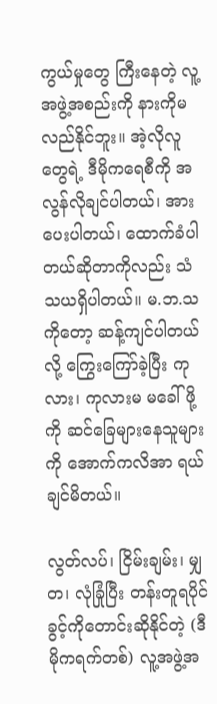ကွယ်မှုတွေ ကြီးနေတဲ့ လူ့အဖွဲ့အစည်းကို နားကိုမလည်နိုင်ဘူး။ အဲ့လိုလူတွေရဲ့ ဒီမိုကရေစီကို အလွန်လိုချင်ပါတယ်၊ အားပေးပါတယ်၊ ထောက်ခံပါတယ်ဆိုတာကိုလည်း သံသယရှိပါတယ်။ မ.ဘ.သကိုတော့ ဆန့်ကျင်ပါတယ်လို့ ကြွေးကြော်ခဲ့ပြီး ကုလား၊ ကုလားမ မခေါ်ဖို့ကို ဆင်ခြေများနေသူများကို အောက်ကလိအာ ရယ်ချင်မိတယ်။

လွတ်လပ်၊ ငြိမ်းချမ်း၊ မျှတ၊ လုံခြုံပြီး တန်းတူရပိုင်ခွင့်ကိုတောင်းဆိုနိုင်တဲ့ (ဒီမိုကရက်တစ်) လူ့အဖွဲ့အ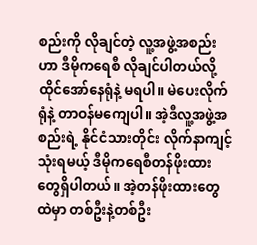စည်းကို လိုချင်တဲ့ လူ့အဖွဲ့အစည်းဟာ ဒီမိုကရေစီ လိုချင်ပါတယ်လို့ ထိုင်အော်နေရုံနဲ့ မရပါ။ မဲပေးလိုက်ရုံနဲ့ တာဝန်မကျေပါ။ အဲ့ဒီလူ့အဖွဲ့အစည်းရဲ့ နိုင်ငံသားတိုင်း လိုက်နာကျင့်သုံးရမယ့် ဒီမိုကရေစီတန်ဖိုးထားတွေရှိပါတယ်။ အဲ့တန်ဖိုးထားတွေထဲမှာ တစ်ဦးနဲ့တစ်ဦး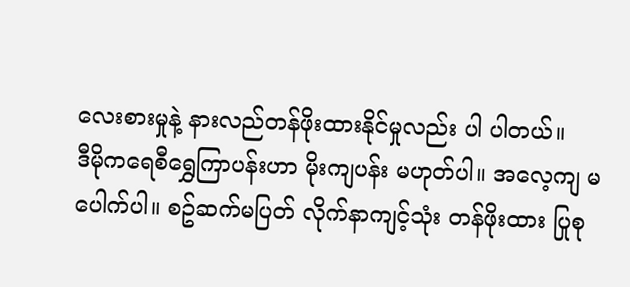လေးစားမှုနဲ့ နားလည်တန်ဖိုးထားနိုင်မှုလည်း ပါ ပါတယ်။
ဒီမိုကရေစီရွှေကြာပန်းဟာ မိုးကျပန်း မဟုတ်ပါ။ အလေ့ကျ မပေါက်ပါ။ စဥ်ဆက်မပြတ် လိုက်နာကျင့်သုံး တန်ဖိုးထား ပြုစု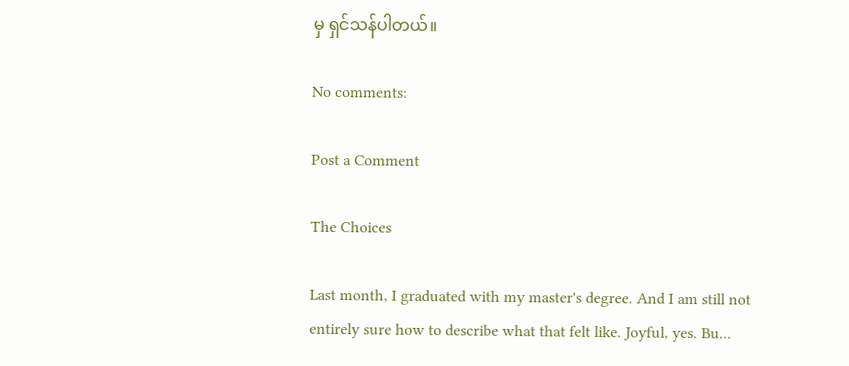မှ ရှင်သန်ပါတယ်။

No comments:

Post a Comment

The Choices

Last month, I graduated with my master's degree. And I am still not entirely sure how to describe what that felt like. Joyful, yes. Bu...